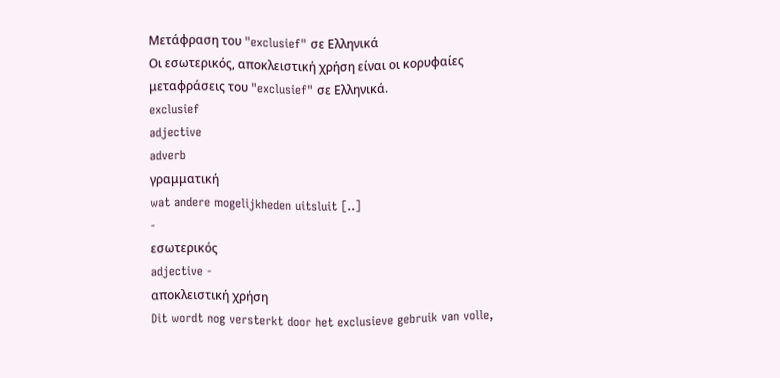Μετάφραση του "exclusief" σε Ελληνικά
Οι εσωτερικός, αποκλειστική χρήση είναι οι κορυφαίες μεταφράσεις του "exclusief" σε Ελληνικά.
exclusief
adjective
adverb
γραμματική
wat andere mogelijkheden uitsluit [..]
-
εσωτερικός
adjective -
αποκλειστική χρήση
Dit wordt nog versterkt door het exclusieve gebruik van volle,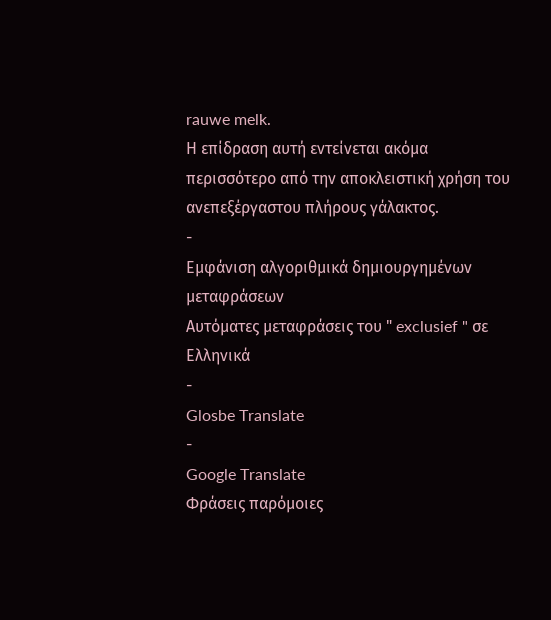rauwe melk.
Η επίδραση αυτή εντείνεται ακόμα περισσότερο από την αποκλειστική χρήση του ανεπεξέργαστου πλήρους γάλακτος.
-
Εμφάνιση αλγοριθμικά δημιουργημένων μεταφράσεων
Αυτόματες μεταφράσεις του " exclusief " σε Ελληνικά
-
Glosbe Translate
-
Google Translate
Φράσεις παρόμοιες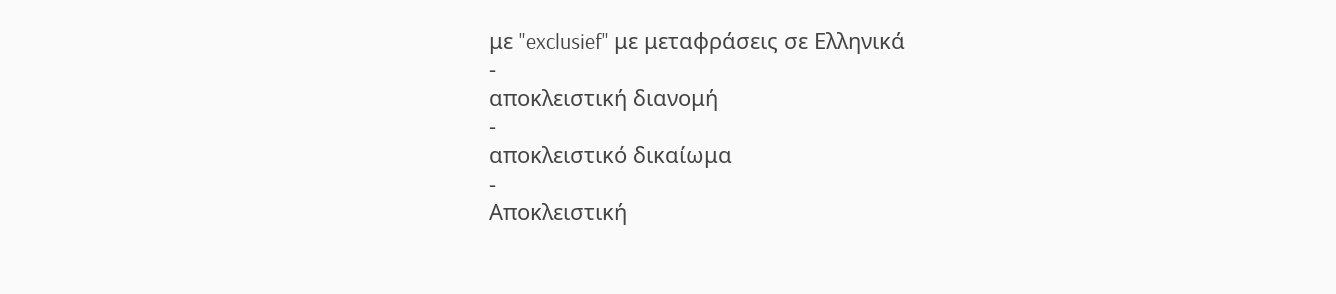με "exclusief" με μεταφράσεις σε Ελληνικά
-
αποκλειστική διανομή
-
αποκλειστικό δικαίωμα
-
Αποκλειστική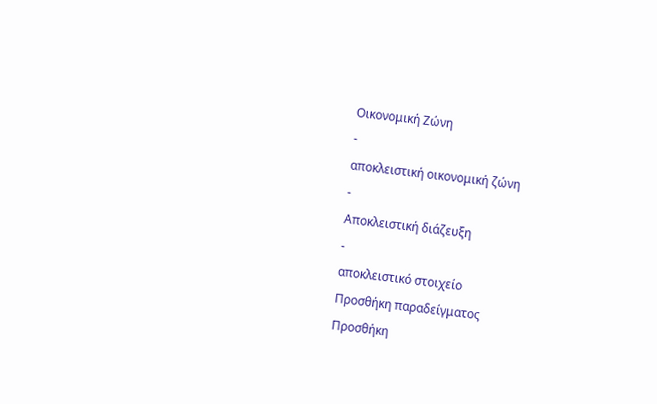Οικονομική Ζώνη
-
αποκλειστική οικονομική ζώνη
-
Αποκλειστική διάζευξη
-
αποκλειστικό στοιχείο
Προσθήκη παραδείγματος
Προσθήκη